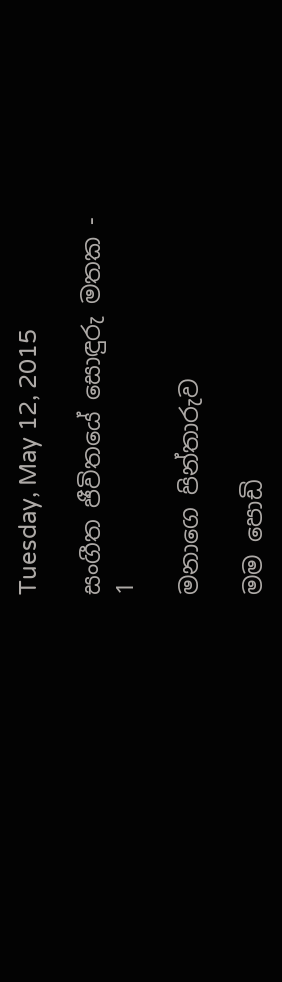Tuesday, May 12, 2015

සංගීත ජීවිතයේ සොඳුරු මතක - 1

මනාගෙ පින්තාරුව

මම පොඩි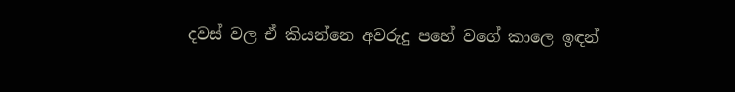දවස් වල ඒ කියන්නෙ අවරුදු පහේ වගේ කාලෙ ඉඳන්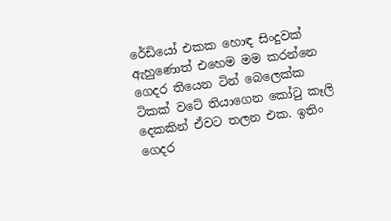රේඩියෝ එකක හොඳ සිංදුවක් ඇහුණොත් එහෙම මම කරන්නෙ ගෙදර තියෙන ටින් බෙලෙක්ක ටිකක් වටේ තියාගෙන කෝටු කෑලි දෙකකින් ඒවට තලන එක. ඉතිං ගෙදර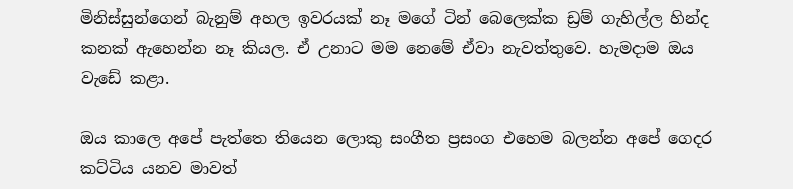මිනිස්සුන්ගෙන් බැනුම් අහල ඉවරයක් නෑ මගේ ටින් බෙලෙක්ක ඩ්‍රම් ගැහිල්ල හින්ද කනක් ඇහෙන්න නෑ කියල. ඒ උනාට මම නෙමේ ඒවා නැවත්තුවෙ. හැමදාම ඔය වැඩේ කළා.

ඔය කාලෙ අපේ පැත්තෙ තියෙන ලොකු සංගීත ප්‍රසංග එහෙම බලන්න අපේ ගෙදර කට්ටිය යනව මාවත්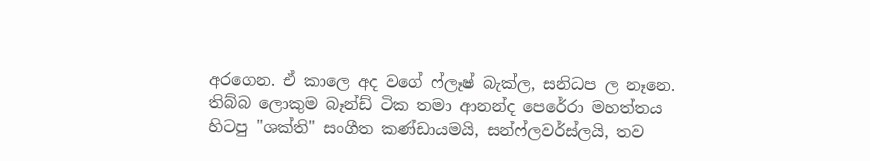අරගෙන. ඒ කාලෙ අද වගේ ෆ්ලෑෂ් බැක්ල, සනිධප ල නෑනෙ. තිබ්බ ලොකුම බෑන්ඩ් ටික තමා ආනන්ද පෙරේරා මහත්තය හිටපු "ශක්ති" සංගීත කණ්ඩායමයි, සන්ෆ්ලවර්ස්ලයි, තව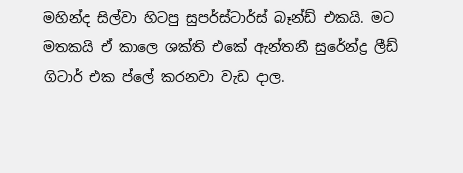මහින්ද සිල්වා හිටපු සුපර්ස්ටාර්ස් බෑන්ඩ් එකයි. මට මතකයි ඒ කාලෙ ශක්ති එකේ ඇන්තනී සුරේන්ද්‍ර ලීඩ් ගිටාර් එක ප්ලේ කරනවා වැඩ දාල.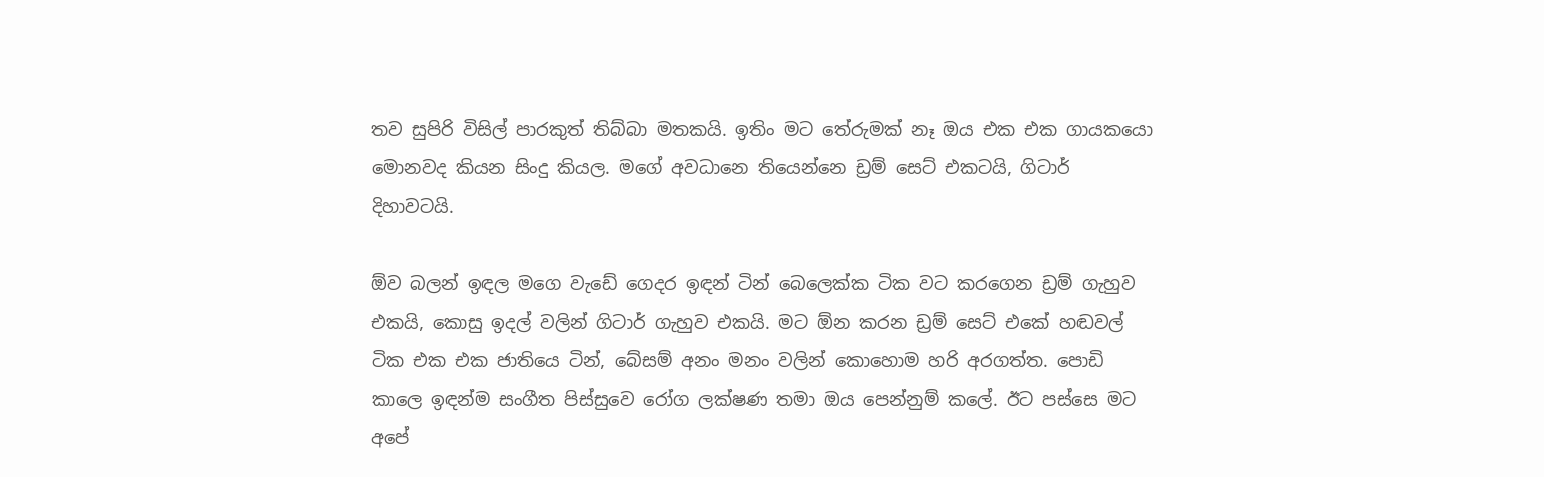තව සුපිරි විසිල් පාරකුත් තිබ්බා මතකයි. ඉතිං මට තේරුමක් නෑ ඔය එක එක ගායකයො මොනවද කියන සිංදු කියල. මගේ අවධානෙ තියෙන්නෙ ඩ්‍රම් සෙට් එකටයි, ගිටාර් දිහාවටයි.

ඕව බලන් ඉඳල මගෙ වැඩේ ගෙදර ඉඳන් ටින් බෙලෙක්ක ටික වට කරගෙන ඩ්‍රම් ගැහුව එකයි, කොසු ඉදල් වලින් ගිටාර් ගැහුව එකයි. මට ඕන කරන ඩ්‍රම් සෙට් එකේ හඬවල් ටික එක එක ජාතියෙ ටින්, බේසම් අනං මනං වලින් කොහොම හරි අරගත්ත. පොඩි කාලෙ ඉඳන්ම සංගීත පිස්සුවෙ රෝග ලක්ෂණ තමා ඔය පෙන්නුම් කලේ. ඊට පස්සෙ මට අපේ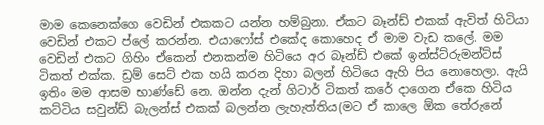මාම කෙනෙක්ගෙ වෙඩින් එකකට යන්න හම්බුනා. ඒකට බෑන්ඩ් එකක් ඇවිත් හිටියා වෙඩින් එකට ප්ලේ කරන්න. එයාෆෝස් එකේද කොහෙද ඒ මාම වැඩ කලේ. මම වෙඩින් එකට ගිහිං ඒකෙන් එනකන්ම හිටියෙ අර බෑන්ඩ් එකේ ඉන්ස්ට්රුමන්ට්ස් ටිකත් එක්ක. ඩ්‍රම් සෙට් එක හයි කරන දිහා බලන් හිටියෙ ඇහි පිය නොහෙලා. ඇයි ඉතිං මම ආසම භාණ්ඩේ නෙ. ඔන්න දැන් ගිටාර් ටිකත් කරේ දාගෙන ඒකෙ හිටිය කට්ටිය සවුන්ඩ් බැලන්ස් එකක් බලන්න ලැහැත්තිය(මට ඒ කාලෙ ඕක තේරුනේ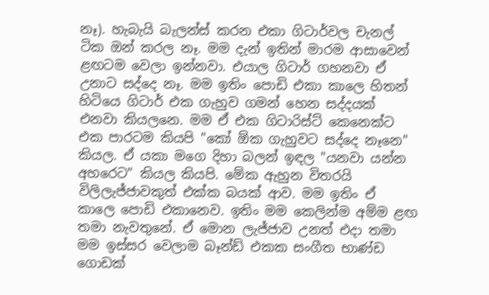නෑ). හැබැයි බැලන්ස් කරන එකා ගිටාර්වල චැනල් ටික ඔන් කරල නෑ. මම දැන් ඉතින් මාරම ආසාවෙන් ළඟටම වෙලා ඉන්නවා. එයාල ගිටාර් ගහනවා ඒ උනාට සද්දෙ නෑ. මම ඉතිං පොඩි එකා කාලෙ හිතන් හිටියෙ ගිටාර් එක ගැහුව ගමන් හෙන සද්දයක් එනවා කියලනෙ. මම ඒ එක ගිටාරිස්ට් කෙනෙක්ට එක පාරටම කියපි "කෝ ඕක ගැහුවට සද්දෙ නෑනෙ" කියල. ඒ යකා මගෙ දිහා බලන් ඉඳල "යනවා යන්න අහරෙට" කියල කියපි. මේක ඇහුන විතරයි විලිලැජ්ජාවකුත් එක්ක බයක් ආව. මම ඉතිං ඒ කාලෙ පොඩි එකානෙව. ඉතිං මම කෙලින්ම අම්ම ළඟ තමා නැවතුනේ. ඒ මොන ලැජ්ජාව උනත් එදා තමා මම ඉස්සර වෙලාම බෑන්ඩ් එකක සංගීත භාණ්ඩ ගොඩක්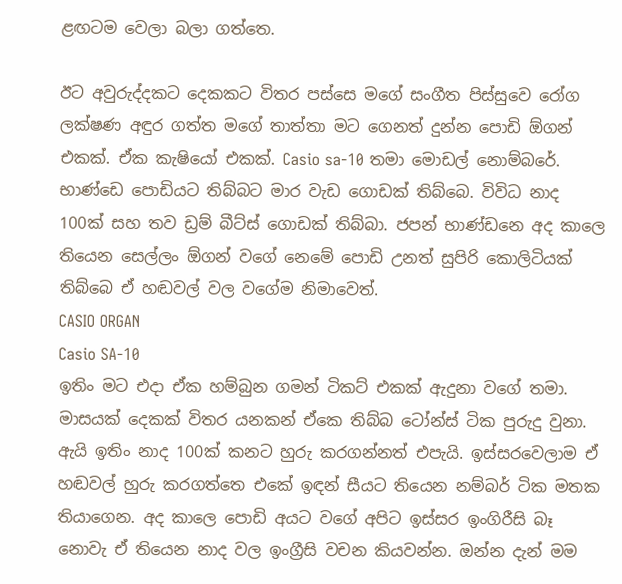ළඟටම වෙලා බලා ගත්තෙ.

ඊට අවුරුද්දකට දෙකකට විතර පස්සෙ මගේ සංගීත පිස්සුවෙ රෝග ලක්ෂණ අඳුර ගත්ත මගේ තාත්තා මට ගෙනත් දුන්න පොඩි ඕගන් එකක්. ඒක කැෂියෝ එකක්. Casio sa-10 තමා මොඩල් නොම්බරේ. භාණ්ඩෙ පොඩියට තිබ්බට මාර වැඩ ගොඩක් තිබ්බෙ. විවිධ නාද 100ක් සහ තව ඩ්‍රම් බීට්ස් ගොඩක් තිබ්බා. ජපන් භාණ්ඩනෙ අද කාලෙ තියෙන සෙල්ලං ඕගන් වගේ නෙමේ පොඩි උනත් සුපිරි කොලිටියක් තිබ්බෙ ඒ හඬවල් වල වගේම නිමාවෙත්.
CASIO ORGAN
Casio SA-10
ඉතිං මට එදා ඒක හම්බුන ගමන් ටිකට් එකක් ඇදුනා වගේ තමා. මාසයක් දෙකක් විතර යනකන් ඒකෙ තිබ්බ ටෝන්ස් ටික පුරුදු වුනා. ඇයි ඉතිං නාද 100ක් කනට හුරු කරගන්නත් එපැයි. ඉස්සරවෙලාම ඒ හඬවල් හුරු කරගත්තෙ එකේ ඉඳන් සීයට තියෙන නම්බර් ටික මතක තියාගෙන. අද කාලෙ පොඩි අයට වගේ අපිට ඉස්සර ඉංගිරීසි බෑ නොවැ ඒ තියෙන නාද වල ඉංග්‍රීසි වචන කියවන්න. ඔන්න දැන් මම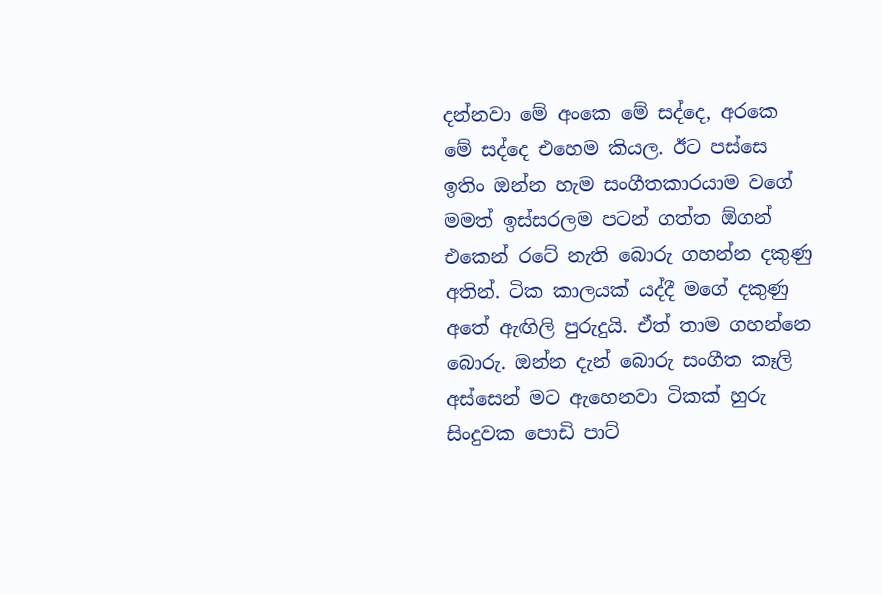දන්නවා මේ අංකෙ මේ සද්දෙ, අරකෙ මේ සද්දෙ එහෙම කියල. ඊට පස්සෙ ඉතිං ඔන්න හැම සංගීතකාරයාම වගේ මමත් ඉස්සරලම පටන් ගත්ත ඕගන් එකෙන් රටේ නැති බොරු ගහන්න දකුණු අතින්. ටික කාලයක් යද්දී මගේ දකුණු අතේ ඇඟිලි පුරුදුයි. ඒත් තාම ගහන්නෙ බොරු. ඔන්න දැන් බොරු සංගීත කෑලි අස්සෙන් මට ඇහෙනවා ටිකක් හුරු සිංදුවක පොඩි පාට්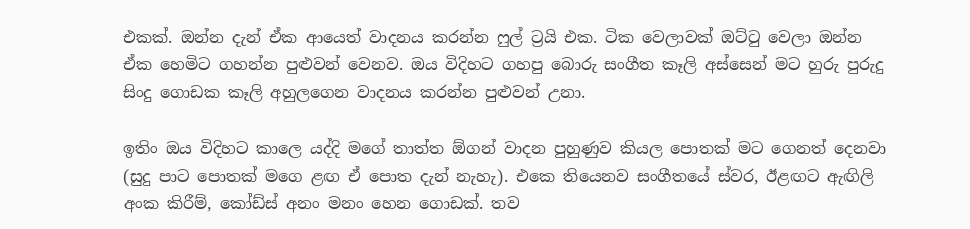එකක්. ඔන්න දැන් ඒක ආයෙත් වාදනය කරන්න ෆුල් ට්‍රයි එක. ටික වෙලාවක් ඔට්ටු වෙලා ඔන්න ඒක හෙමිට ගහන්න පුළුවන් වෙනව. ඔය විදිහට ගහපු බොරු සංගීත කෑලි අස්සෙන් මට හුරු පුරුදු සිංදු ගොඩක කෑලි අහුලගෙන වාදනය කරන්න පුළුවන් උනා.

ඉතිං ඔය විදිහට කාලෙ යද්දි මගේ තාත්ත ඕගන් වාදන පුහුණුව කියල පොතක් මට ගෙනත් දෙනවා (සුදු පාට පොතක් මගෙ ළඟ ඒ පොත දැන් නැහැ). එකෙ තියෙනව සංගීතයේ ස්වර, ඊළඟට ඇඟිලි අංක කිරීම්, කෝඩ්ස් අනං මනං හෙන ගොඩක්. තව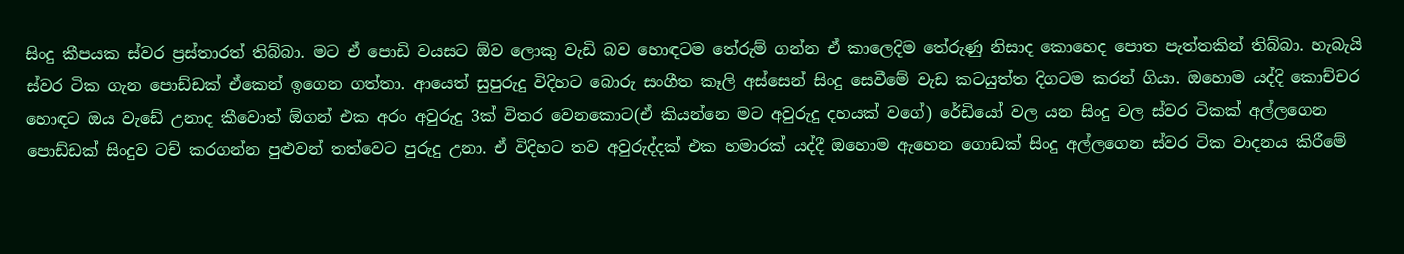සිංදු කීපයක ස්වර ප්‍රස්තාරත් තිබ්බා. මට ඒ පොඩි වයසට ඕව ලොකු වැඩි බව හොඳටම තේරුම් ගන්න ඒ කාලෙදිම තේරුණු නිසාද කොහෙද පොත පැත්තකින් තිබ්බා. හැබැයි ස්වර ටික ගැන පොඩ්ඩක් ඒකෙන් ඉගෙන ගත්තා. ආයෙත් සුපුරුදු විදිහට බොරු සංගීත කෑලි අස්සෙන් සිංදු සෙවීමේ වැඩ කටයුත්ත දිගටම කරන් ගියා. ඔහොම යද්දි කොච්චර හොඳට ඔය වැඩේ උනාද කීවොත් ඕගන් එක අරං අවුරුදු 3ක් විතර වෙනකොට(ඒ කියන්නෙ මට අවුරුදු දහයක් වගේ) රේඩියෝ වල යන සිංදු වල ස්වර ටිකක් අල්ලගෙන පොඩ්ඩක් සිංදුව ටච් කරගන්න පුළුවන් තත්වෙට පුරුදු උනා. ඒ විදිහට තව අවුරුද්දක් එක හමාරක් යද්දී ඔහොම ඇහෙන ගොඩක් සිංදු අල්ලගෙන ස්වර ටික වාදනය කිරීමේ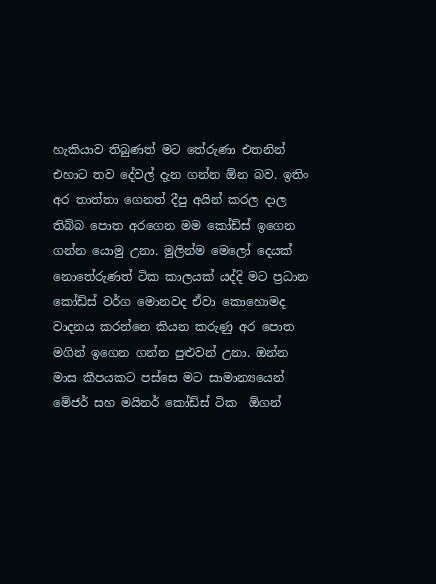හැකියාව තිබුණත් මට තේරුණා එතනින් එහාට තව දේවල් දැන ගන්න ඕන බව. ඉතිං අර තාත්තා ගෙනත් දීපු අයින් කරල දාල තිබ්බ පොත අරගෙන මම කෝඩ්ස් ඉගෙන ගන්න යොමු උනා. මුලින්ම මෙලෝ දෙයක් නොතේරුණත් ටික කාලයක් යද්දි මට ප්‍රධාන කෝඩ්ස් වර්ග මොනවද ඒවා කොහොමද වාදනය කරන්නෙ කියන කරුණු අර පොත මගින් ඉගෙන ගන්න පුළුවන් උනා. ඔන්න මාස කීපයකට පස්සෙ මට සාමාන්‍යයෙන් මේජර් සහ මයිනර් කෝඩ්ස් ටික  ඕගන්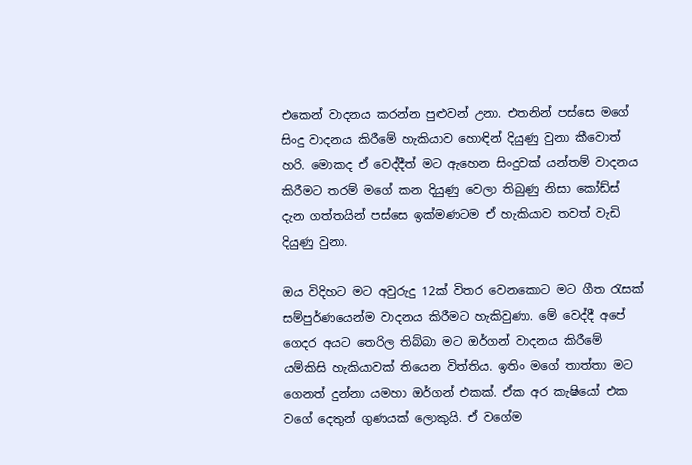එකෙන් වාදනය කරන්න පුළුවන් උනා. එතනින් පස්සෙ මගේ සිංදු වාදනය කිරීමේ හැකියාව හොඳින් දියුණු වුනා කීවොත් හරි. මොකද ඒ වෙද්දීත් මට ඇහෙන සිංදුවක් යන්තම් වාදනය කිරීමට තරම් මගේ කන දියුණු වෙලා තිබුණු නිසා කෝඩ්ස් දැන ගත්තයින් පස්සෙ ඉක්මණටම ඒ හැකියාව තවත් වැඩි දියුණු වුනා.

ඔය විදිහට මට අවුරුදු 12ක් විතර වෙනකොට මට ගීත රැසක් සම්පුර්ණයෙන්ම වාදනය කිරීමට හැකිවුණා. මේ වෙද්දී අපේ ගෙදර අයට තෙරිල තිබ්බා මට ඔර්ගන් වාදනය කිරීමේ යම්කිසි හැකියාවක් තියෙන විත්තිය. ඉතිං මගේ තාත්තා මට ගෙනත් දුන්නා යමහා ඔර්ගන් එකක්. ඒක අර කැෂියෝ එක වගේ දෙතුන් ගුණයක් ලොකුයි. ඒ වගේම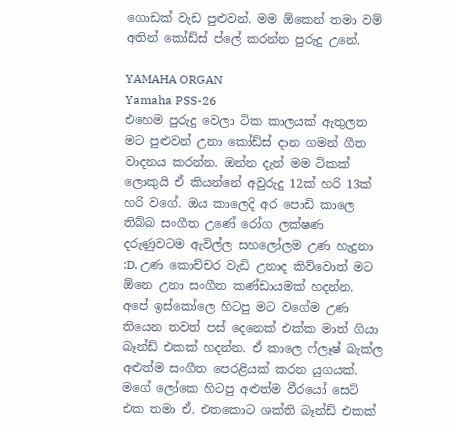ගොඩක් වැඩ පුළුවන්. මම ඕකෙන් තමා වම් අතින් කෝඩ්ස් ප්ලේ කරන්න පුරුදු උනේ.

YAMAHA ORGAN
Yamaha PSS-26
එහෙම පුරුදු වෙලා ටික කාලයක් ඇතුලත මට පුළුවන් උනා කෝඩ්ස් දාන ගමන් ගීත වාදනය කරන්න. ඔන්න දැන් මම ටිකක් ලොකුයි ඒ කියන්නේ අවුරුදු 12ක් හරි 13ක් හරි වගේ. ඔය කාලෙදි අර පොඩි කාලෙ තිබ්බ සංගීත උණේ රෝග ලක්ෂණ දරුණුවටම ඇවිල්ල සහලෝලම උණ හැදුනා :D. උණ කොච්චර වැඩි උනාද කිව්වොත් මට ඕනෙ උනා සංගීත කණ්ඩායමක් හදන්න. අපේ ඉස්කෝලෙ හිටපු මට වගේම උණ තියෙන තවත් පස් දෙනෙක් එක්ක මාත් ගියා බෑන්ඩ් එකක් හදන්න. ඒ කාලෙ ෆ්ලෑෂ් බැක්ල අළුත්ම සංගීත පෙරළියක් කරන යුගයක්. මගේ ලෝකෙ හිටපු අළුත්ම වීරයෝ සෙට් එක තමා ඒ. එතකොට ශක්ති බෑන්ඩ් එකක්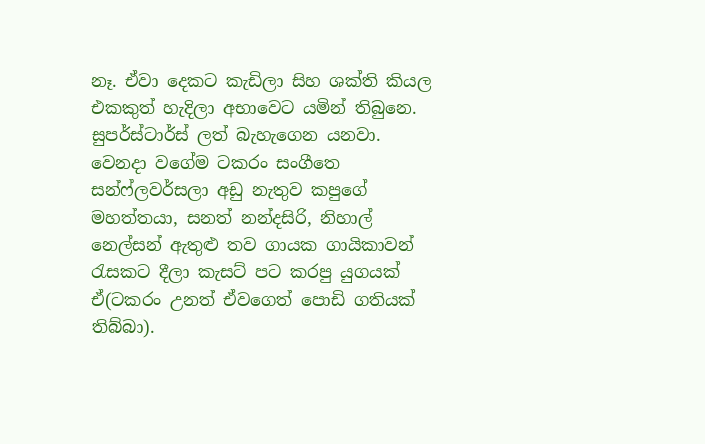නෑ. ඒවා දෙකට කැඩිලා සිහ ශක්ති කියල එකකුත් හැදිලා අභාවෙට යමින් තිබුනෙ. සුපර්ස්ටාර්ස් ලත් බැහැගෙන යනවා. වෙනදා වගේම ටකරං සංගීතෙ සන්ෆ්ලවර්සලා අඩු නැතුව කපුගේ මහත්තයා, සනත් නන්දසිරි, නිහාල් නෙල්සන් ඇතුළු තව ගායක ගායිකාවන් රැසකට දීලා කැසට් පට කරපු යුගයක් ඒ(ටකරං උනත් ඒවගෙත් පොඩි ගතියක් තිබ්බා).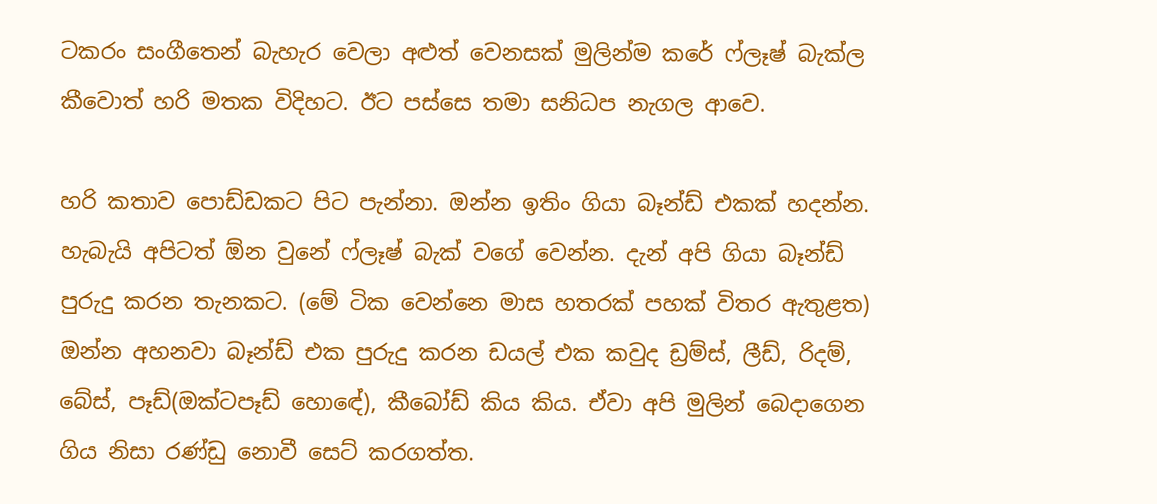ටකරං සංගීතෙන් බැහැර වෙලා අළුත් වෙනසක් මුලින්ම කරේ ෆ්ලෑෂ් බැක්ල කීවොත් හරි මතක විදිහට. ඊට පස්සෙ තමා සනිධප නැගල ආවෙ.

හරි කතාව පොඩ්ඩකට පිට පැන්නා. ඔන්න ඉතිං ගියා බෑන්ඩ් එකක් හදන්න. හැබැයි අපිටත් ඕන වුනේ ෆ්ලෑෂ් බැක් වගේ වෙන්න. දැන් අපි ගියා බෑන්ඩ් පුරුදු කරන තැනකට. (මේ ටික වෙන්නෙ මාස හතරක් පහක් විතර ඇතුළත) ඔන්න අහනවා බෑන්ඩ් එක පුරුදු කරන ඩයල් එක කවුද ඩ්‍රම්ස්, ලීඩ්, රිදම්, බේස්, පෑඩ්(ඔක්ටපෑඩ් හොඳේ), කීබෝඩ් කිය කිය. ඒවා අපි මුලින් බෙදාගෙන ගිය නිසා රණ්ඩු නොවී සෙට් කරගත්ත.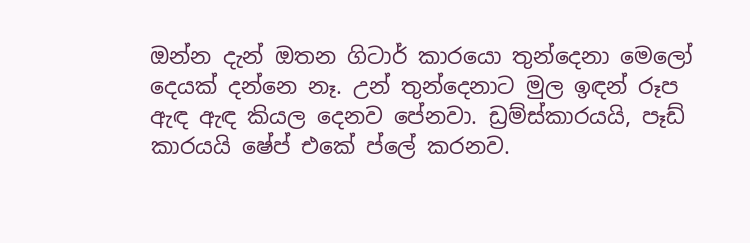ඔන්න දැන් ඔතන ගිටාර් කාරයො තුන්දෙනා මෙලෝ දෙයක් දන්නෙ නෑ. උන් තුන්දෙනාට මුල ඉඳන් රූප ඇඳ ඇඳ කියල දෙනව පේනවා. ඩ්‍රම්ස්කාරයයි, පෑඩ් කාරයයි ෂේප් එකේ ප්ලේ කරනව.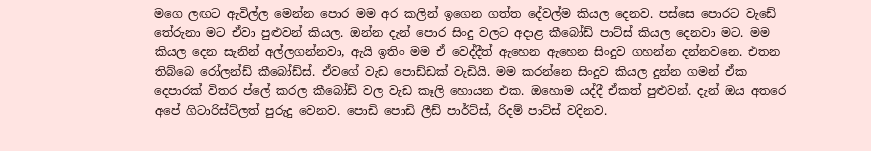මගෙ ලඟට ඇවිල්ල මෙන්න පොර මම අර කලින් ඉගෙන ගත්ත දේවල්ම කියල දෙනව. පස්සෙ පොරට වැඩේ තේරුනා මට ඒවා පුළුවන් කියල. ඔන්න දැන් පොර සිංදු වලට අදාළ කීබෝඩ් පාට්ස් කියල දෙනවා මට. මම කියල දෙන සැනින් අල්ලගන්නවා, ඇයි ඉතිං මම ඒ වෙද්දීත් ඇහෙන ඇහෙන සිංදුව ගහන්න දන්නවනෙ. එතන තිබ්බෙ රෝලන්ඩ් කීබෝඩ්ස්. ඒවගේ වැඩ පොඩ්ඩක් වැඩියි. මම කරන්නෙ සිංදුව කියල දුන්න ගමන් ඒක දෙපාරක් විතර ප්ලේ කරල කීබෝඩ් වල වැඩ කෑලි හොයන එක. ඔහොම යද්දී ඒකත් පුළුවන්. දැන් ඔය අතරෙ අපේ ගිටාරිස්ට්ලත් පුරුදු වෙනව. පොඩි පොඩි ලීඩ් පාර්ට්ස්, රිදම් පාට්ස් වදිනව.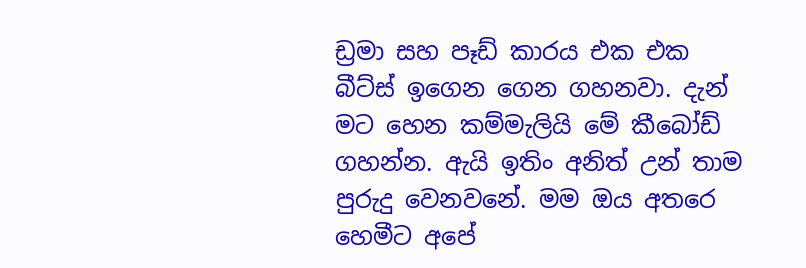ඩ්‍රමා සහ පෑඩ් කාරය එක එක බීට්ස් ඉගෙන ගෙන ගහනවා. දැන් මට හෙන කම්මැලියි මේ කීබෝඩ් ගහන්න. ඇයි ඉතිං අනිත් උන් තාම පුරුදු වෙනවනේ. මම ඔය අතරෙ හෙමීට අපේ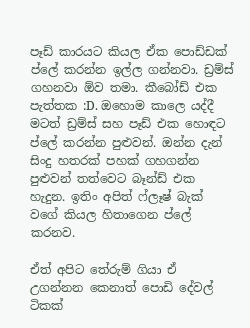පෑඩ් කාරයට කියල ඒක පොඩ්ඩක් ප්ලේ කරන්න ඉල්ල ගන්නවා. ඩ්‍රම්ස් ගහනවා ඕව තමා. කීබෝඩ් එක පැත්තක :D. ඔහොම කාලෙ යද්දී මටත් ඩ්‍රම්ස් සහ පෑඩ් එක හොඳට ප්ලේ කරන්න පුළුවන්. ඔන්න දැන් සිංදු හතරක් පහක් ගහගන්න පුළුවන් තත්වෙට බෑන්ඩ් එක හැදුන. ඉතිං අපිත් ෆ්ලෑෂ් බැක් වගේ කියල හිතාගෙන ප්ලේ කරනව.

ඒත් අපිට තේරුම් ගියා ඒ උගන්නන කෙනාත් පොඩි දේවල් ටිකක්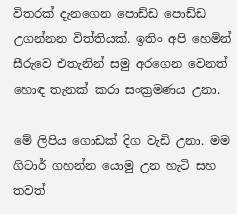විතරක් දැනගෙන පොඩ්ඩ පොඩ්ඩ උගන්නන විත්තියක්. ඉතිං අපි හෙමින් සීරුවෙ එතැනින් සමු අරගෙන වෙනත් හොඳ තැනක් කරා සංක්‍රමණය උනා.

මේ ලිපිය ගොඩක් දිග වැඩි උනා. මම ගිටාර් ගහන්න යොමු උන හැටි සහ තවත්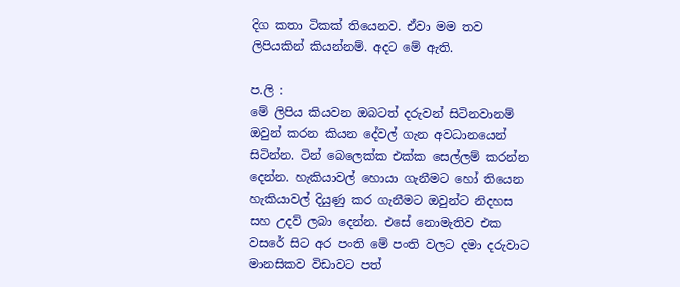දිග කතා ටිකක් තියෙනව. ඒවා මම තව ලිපියකින් කියන්නම්. අදට මේ ඇති.

ප.ලි :
මේ ලිපිය කියවන ඔබටත් දරුවන් සිටිනවානම් ඔවුන් කරන කියන දේවල් ගැන අවධානයෙන් සිටින්න. ටින් බෙලෙක්ක එක්ක සෙල්ලම් කරන්න දෙන්න. හැකියාවල් හොයා ගැනීමට හෝ තියෙන හැකියාවල් දියුණු කර ගැනීමට ඔවුන්ට නිදහස සහ උදව් ලබා දෙන්න. එසේ නොමැතිව එක වසරේ සිට අර පංති මේ පංති වලට දමා දරුවාට මානසිකව විඩාවට පත්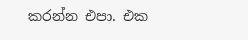කරන්න එපා. එක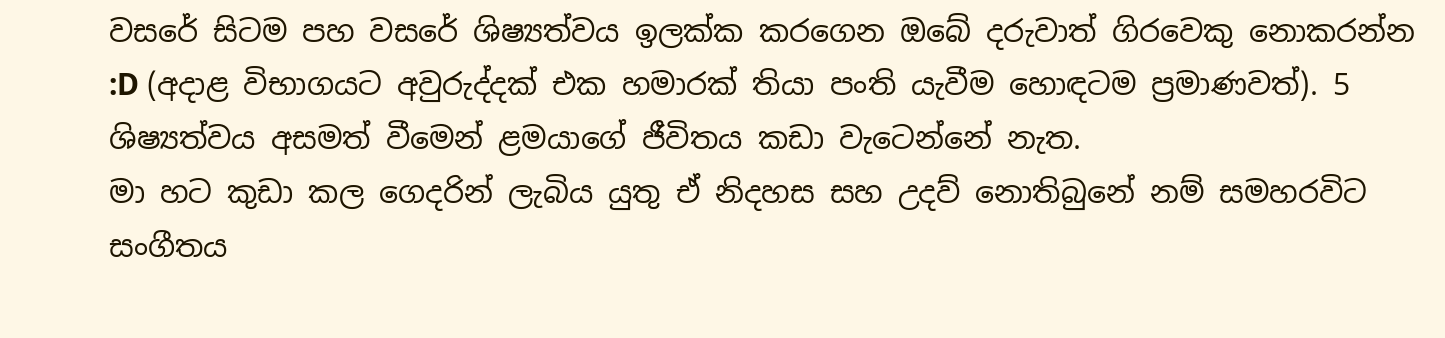වසරේ සිටම පහ වසරේ ශිෂ්‍යත්වය ඉලක්ක කරගෙන ඔබේ දරුවාත් ගිරවෙකු නොකරන්න :D (අදාළ විභාගයට අවුරුද්දක් එක හමාරක් තියා පංති යැවීම හොඳටම ප්‍රමාණවත්). 5 ශිෂ්‍යත්වය අසමත් වීමෙන් ළමයාගේ ජීවිතය කඩා වැටෙන්නේ නැත.
මා හට කුඩා කල ගෙදරින් ලැබිය යුතු ඒ නිදහස සහ උදව් නොතිබුනේ නම් සමහරවිට සංගීතය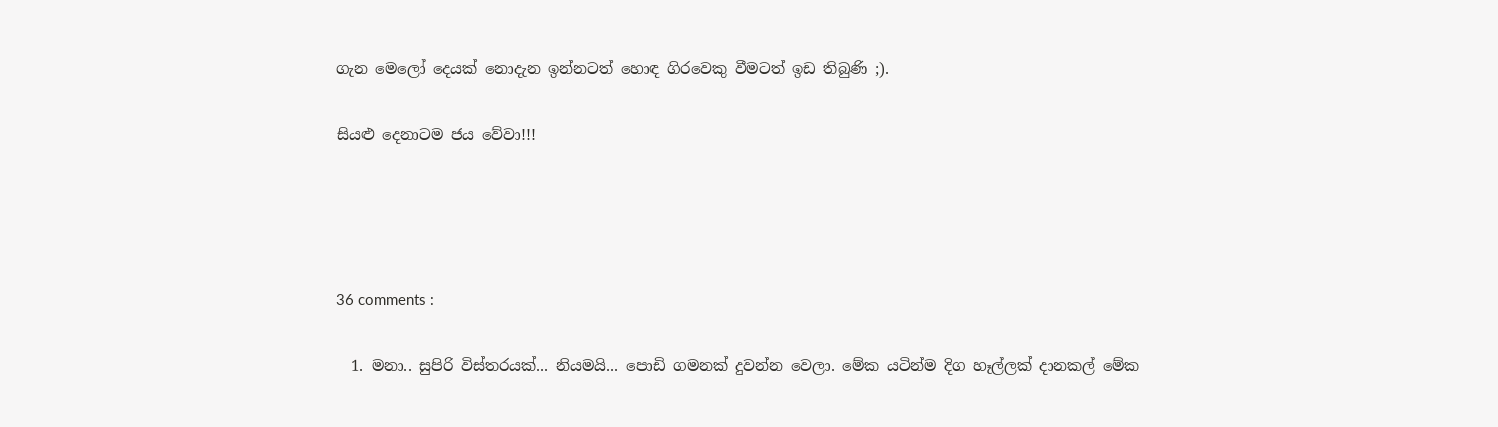ගැන මෙලෝ දෙයක් නොදැන ඉන්නටත් හොඳ ගිරවෙකු වීමටත් ඉඩ තිබුණි ;).

සියළු දෙනාටම ජය වේවා!!!




36 comments :

  1. මනා.. සුපිරි විස්තරයක්... නියමයි... පොඩි ගමනක් දුවන්න වෙලා. මේක යටින්ම දිග හෑල්ලක් දානකල් මේක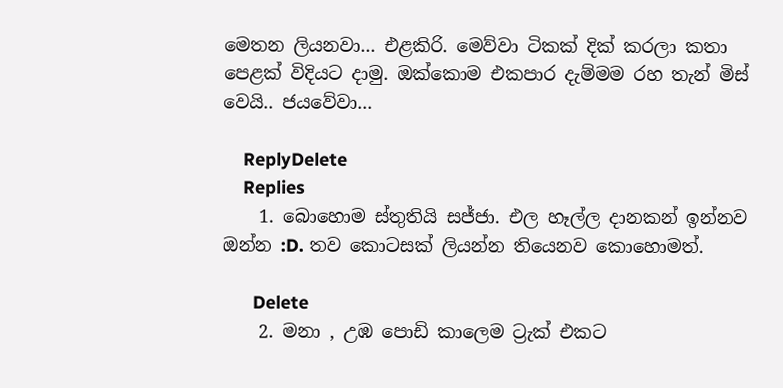මෙතන ලියනවා... එළකිරි. මෙව්වා ටිකක් දික් කරලා කතා පෙළක් විදියට දාමු. ඔක්කොම එකපාර දැම්මම රහ තැන් මිස් වෙයි.. ජයවේවා...

    ReplyDelete
    Replies
    1. බොහොම ස්තුතියි සජ්ජා. එල හෑල්ල දානකන් ඉන්නව ඔන්න :D. තව කොටසක් ලියන්න තියෙනව කොහොමත්.

      Delete
    2. මනා , උඹ පොඩි කාලෙම ට්‍රැක් එකට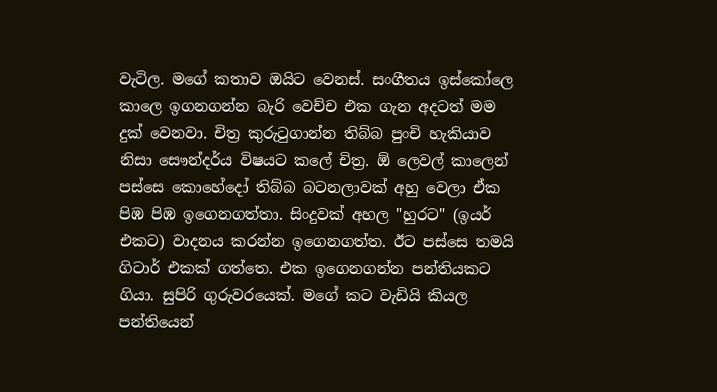වැටිල. මගේ කතාව ඔයිට වෙනස්. සංගීතය ඉස්කෝලෙ කාලෙ ඉගනගන්න බැරි වෙච්ච එක ගැන අදටත් මම දුක් වෙනවා. චිත්‍ර කුරුටුගාන්න තිබ්බ පුංචි හැකියාව නිසා සෞන්දර්ය විෂයට කලේ චිත්‍ර. ඕ ලෙවල් කාලෙන් පස්සෙ කොහේදෝ තිබ්බ බටනලාවක් අහු වෙලා ඒක පිඹ පිඹ ඉගෙනගත්තා. සිංදුවක් අහල "හුරට" (ඉයර් එකට) වාදනය කරන්න ඉගෙනගත්ත. ඊට පස්සෙ තමයි ගිටාර් එකක් ගත්තෙ. එක ඉගෙනගන්න පන්තියකට ගියා. සුපිරි ගුරුවරයෙක්. මගේ කට වැඩියි කියල පන්තියෙන්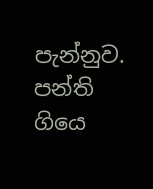පැන්නුව. පන්ති ගියෙ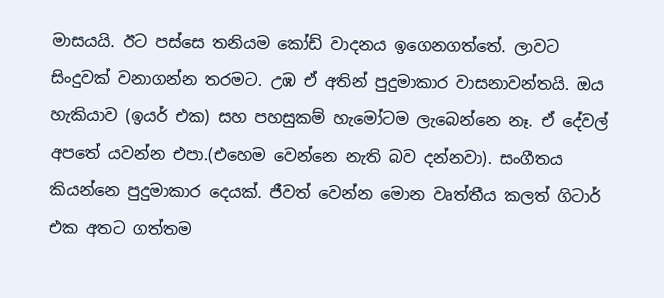මාසයයි. ඊට පස්සෙ තනියම කෝඩ් වාදනය ඉගෙනගත්තේ. ලාවට සිංදුවක් වනාගන්න තරමට. උඹ ඒ අතින් පුදුමාකාර වාසනාවන්තයි. ඔය හැකියාව (ඉයර් එක) සහ පහසුකම් හැමෝටම ලැබෙන්නෙ නෑ. ඒ දේවල් අපතේ යවන්න එපා.(එහෙම වෙන්නෙ නැති බව දන්නවා). සංගීතය කියන්නෙ පුදුමාකාර දෙයක්. ජීවත් වෙන්න මොන වෘත්තීය කලත් ගිටාර් එක අතට ගත්තම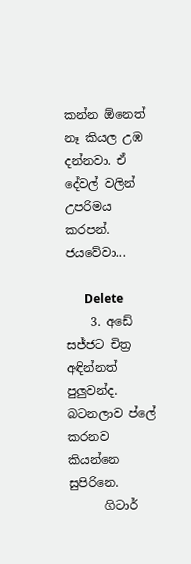කන්න ඕනෙත් නෑ කියල උඹ දන්නවා. ඒ දේවල් වලින් උපරිමය කරපන්. ජයවේවා...

      Delete
    3. අඩේ සජ්ජට චිත්‍ර අඳින්නත් පුලුවන්ද. බටනලාව ප්ලේ කරනව කියන්නෙ සුපිරිනෙ.
      ගිටාර්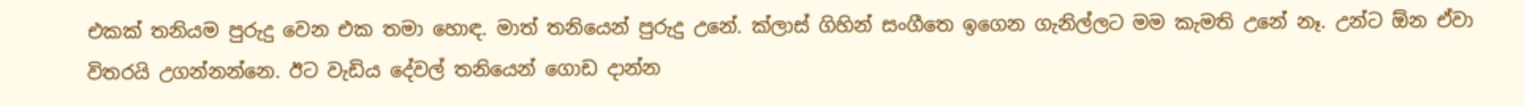එකක් තනියම පුරුදු වෙන එක තමා හොඳ. මාත් තනියෙන් පුරුදු උනේ. ක්ලාස් ගිහින් සංගීතෙ ඉගෙන ගැනිල්ලට මම කැමති උනේ නෑ. උන්ට ඕන ඒවා විතරයි උගන්නන්නෙ. ඊට වැඩිය දේවල් තනියෙන් ගොඩ දාන්න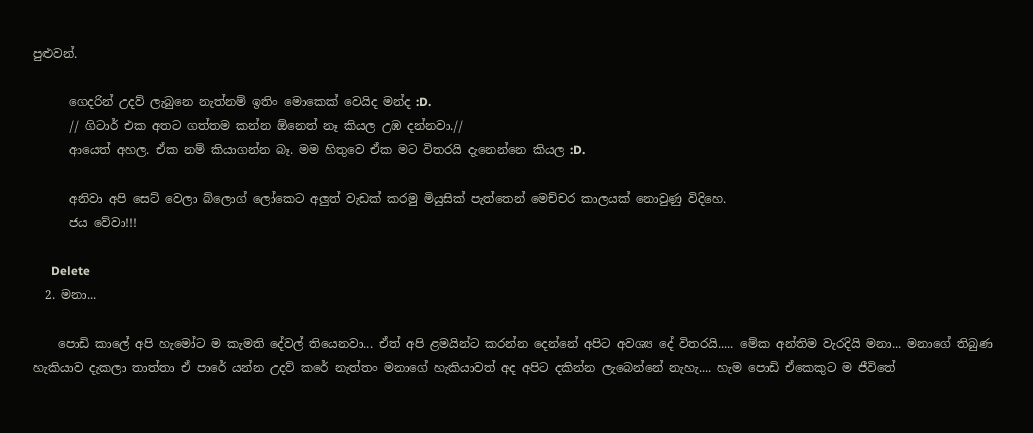පුළුවන්.

      ගෙදරින් උදව් ලැබුනෙ නැත්නම් ඉතිං මොකෙක් වෙයිද මන්ද :D.
      // ගිටාර් එක අතට ගත්තම කන්න ඕනෙත් නෑ කියල උඹ දන්නවා.//
      ආයෙත් අහල. ඒක නම් කියාගන්න බෑ. මම හිතුවෙ ඒක මට විතරයි දැනෙන්නෙ කියල :D.

      අනිවා අපි සෙට් වෙලා බ්ලොග් ලෝකෙට අලුත් වැඩක් කරමු මියුසික් පැත්තෙන් මෙච්චර කාලයක් නොවුණු විදිහෙ.
      ජය වේවා!!!

      Delete
  2. මනා...

    පොඩි කාලේ අපි හැමෝට ම කැමති දේවල් තියෙනවා... ඒත් අපි ළමයින්ට කරන්න දෙන්නේ අපිට අවශ්‍ය දේ විතරයි..... මේක අන්තිම වැරදියි මනා... මනාගේ තිබුණ හැකියාව දැකලා තාත්තා ඒ පාරේ යන්න උදව් කරේ නැත්තං මනාගේ හැකියාවත් අද අපිට දකින්න ලැබෙන්නේ නැහැ.... හැම පොඩි ඒකෙකුට ම ජීවිතේ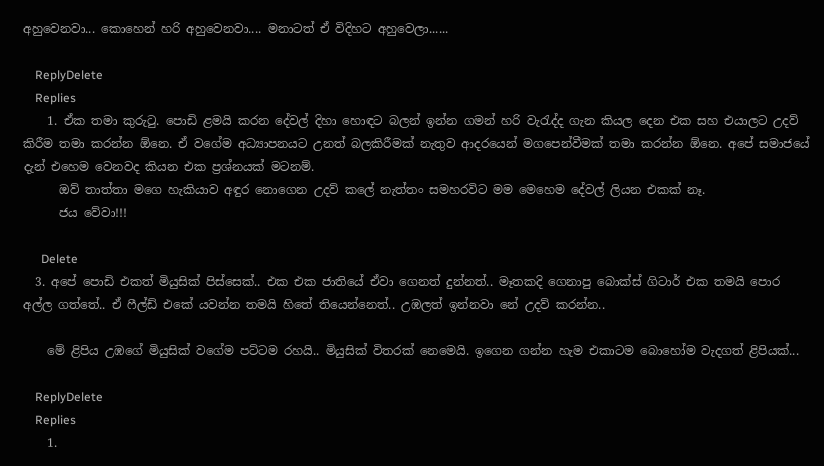අහුවෙනවා... කොහෙන් හරි අහුවෙනවා.... මනාටත් ඒ විදිහට අහුවෙලා......

    ReplyDelete
    Replies
    1. ඒක තමා කුරුටු. පොඩි ළමයි කරන දේවල් දිහා හොඳට බලන් ඉන්න ගමන් හරි වැරැද්ද ගැන කියල දෙන එක සහ එයාලට උදව් කිරීම තමා කරන්න ඕනෙ. ඒ වගේම අධ්‍යාපනයට උනත් බලකිරීමක් නැතුව ආදරයෙන් මගපෙන්වීමක් තමා කරන්න ඕනෙ. අපේ සමාජයේ දැන් එහෙම වෙනවද කියන එක ප්‍රශ්නයක් මටනම්.
      ඔව් තාත්තා මගෙ හැකියාව අඳුර නොගෙන උදව් කලේ නැත්තං සමහරවිට මම මෙහෙම දේවල් ලියන එකක් නෑ.
      ජය වේවා!!!

      Delete
  3. අපේ පොඩි එකත් මියුසික් පිස්සෙක්.. එක එක ජාතියේ ඒවා ගෙනත් දුන්නත්.. මෑතකදි ගෙනාපු බොක්ස් ගිටාර් එක තමයි පොර අල්ල ගත්තේ.. ඒ ෆීල්ඩ් එකේ යවන්න තමයි හිතේ තියෙන්නෙත්.. උඹලත් ඉන්නවා නේ උදව් කරන්න..

    මේ ළිපිය උඹගේ මියුසික් වගේම පට්ටම රහයි.. මියුසික් විතරක් නෙමෙයි. ඉගෙන ගන්න හැම එකාටම බොහෝම වැදගත් ළිපියක්...

    ReplyDelete
    Replies
    1.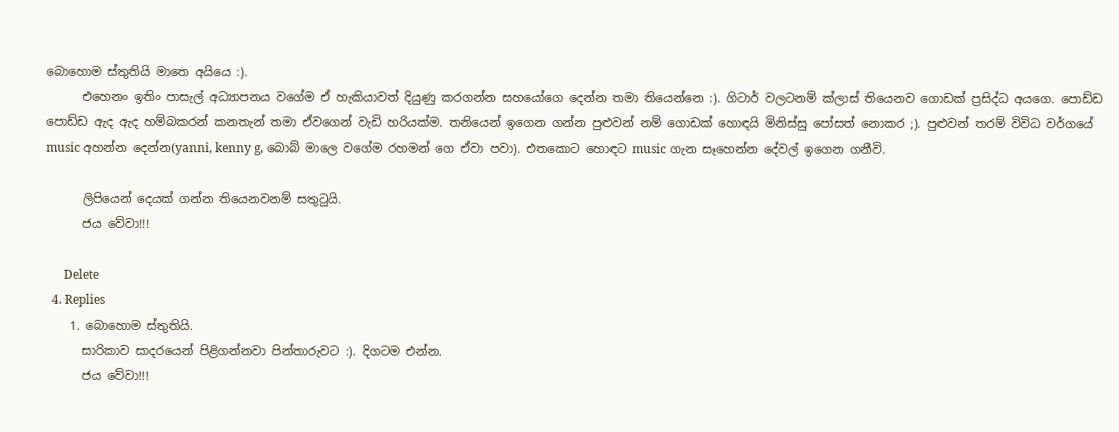බොහොම ස්තුතියි මාතෙ අයියෙ :).
      එහෙනං ඉතිං පාසැල් අධ්‍යාපනය වගේම ඒ හැකියාවත් දියුණු කරගන්න සහයෝගෙ දෙන්න තමා තියෙන්නෙ :). ගිටාර් වලටනම් ක්ලාස් තියෙනව ගොඩක් ප්‍රසිද්ධ අයගෙ. පොඩ්ඩ පොඩ්ඩ ඇද ඇද හම්බකරන් කනතැන් තමා ඒවගෙන් වැඩි හරියක්ම. තනියෙන් ඉගෙන ගන්න පුළුවන් නම් ගොඩක් හොඳයි මිනිස්සු පෝසත් නොකර ;). පුළුවන් තරම් විවිධ වර්ගයේ music අහන්න දෙන්න(yanni, kenny g, බොබ් මාලෙ වගේම රහමන් ගෙ ඒවා පවා). එතකොට හොඳට music ගැන සෑහෙන්න දේවල් ඉගෙන ගනීවි.

      ලිපියෙන් දෙයක් ගන්න තියෙනවනම් සතුටුයි.
      ජය වේවා!!!

      Delete
  4. Replies
    1. බොහොම ස්තුතියි.
      සාරිකාව සාදරයෙන් පිළිගන්නවා පින්තාරුවට :). දිගටම එන්න.
      ජය වේවා!!!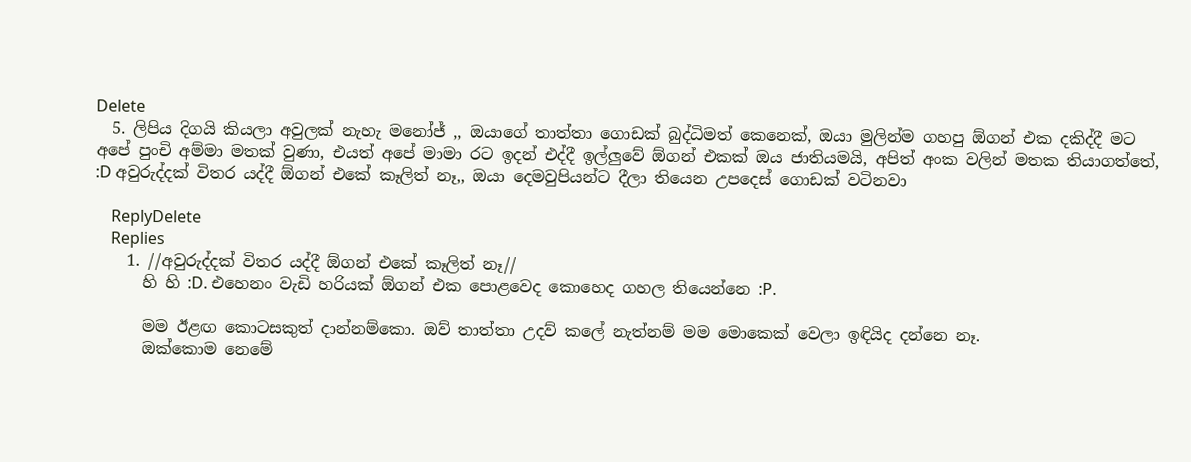Delete
  5. ලිපිය දිගයි කියලා අවුලක් නැහැ මනෝජ් ,, ඔයාගේ තාත්තා ගොඩක් බුද්ධිමත් කෙනෙක්, ඔයා මුලින්ම ගහපු ඕගන් එක දකිද්දී මට අපේ පුංචි අම්මා මතක් වුණා, එයත් අපේ මාමා රට ඉදන් එද්දී ඉල්ලුවේ ඕගන් එකක් ඔය ජාතියමයි, අපිත් අංක වලින් මතක තියාගත්තේ, :D අවුරුද්දක් විතර යද්දී ඕගන් එකේ කෑලිත් නෑ,, ඔයා දෙමවුපියන්ට දීලා තියෙන උපදෙස් ගොඩක් වටිනවා

    ReplyDelete
    Replies
    1. //අවුරුද්දක් විතර යද්දී ඕගන් එකේ කෑලිත් නෑ//
      හි හි :D. එහෙනං වැඩි හරියක් ඕගන් එක පොළවෙද කොහෙද ගහල තියෙන්නෙ :P.

      මම ඊළඟ කොටසකුත් දාන්නම්කො. ඔව් තාත්තා උදව් කලේ නැත්නම් මම මොකෙක් වෙලා ඉඳියිද දන්නෙ නෑ.
      ඔක්කොම නෙමේ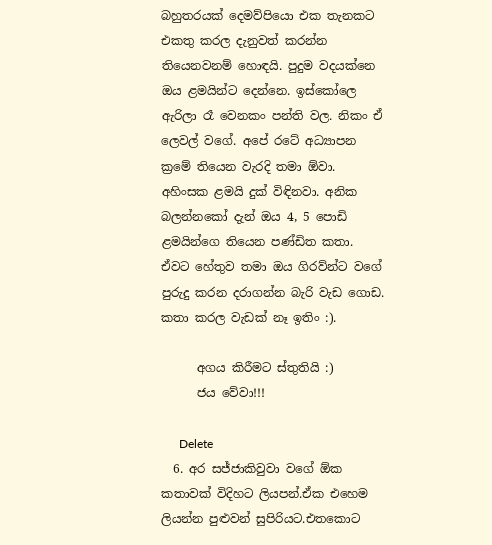බහුතරයක් දෙමව්පියො එක තැනකට එකතු කරල දැනුවත් කරන්න තියෙනවනම් හොඳයි. පුදුම වදයක්නෙ ඔය ළමයින්ට දෙන්නෙ. ඉස්කෝලෙ ඇරිලා රෑ වෙනකං පන්ති වල. නිකං ඒ ලෙවල් වගේ. අපේ රටේ අධ්‍යාපන ක්‍රමේ තියෙන වැරදි තමා ඕවා. අහිංසක ළමයි දුක් විඳිනවා. අනික බලන්නකෝ දැන් ඔය 4, 5 පොඩි ළමයින්ගෙ තියෙන පණ්ඩිත කතා. ඒවට හේතුව තමා ඔය ගිරව්න්ට වගේ පුරුදු කරන දරාගන්න බැරි වැඩ ගොඩ. කතා කරල වැඩක් නෑ ඉතිං :).

      අගය කිරීමට ස්තුතියි :)
      ජය වේවා!!!

      Delete
  6. අර සජ්ජාකිවුවා වගේ ඕක කතාවක් විදිහට ලියපන්.ඒක එහෙම ලියන්න පුළුවන් සුපිරියට.එතකොට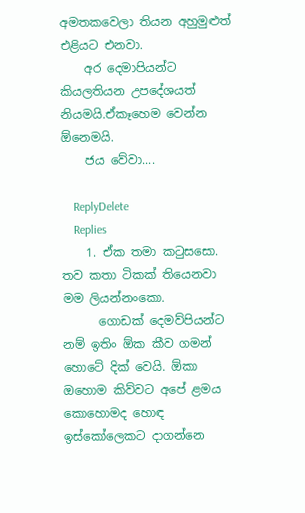අමතකවෙලා තියන අහුමුළුත් එළියට එනවා.
    අර දෙමාපියන්ට කියලතියන උපදේශයත් නියමයි.ඒකෑහෙම වෙන්න ඕනෙමයි.
    ජය වේවා....

    ReplyDelete
    Replies
    1. ඒක තමා කටුසසො. තව කතා ටිකක් තියෙනවා මම ලියන්නංකො.
      ගොඩක් දෙමව්පියන්ට නම් ඉතිං ඕක කීව ගමන් හොටේ දික් වෙයි. ඕකා ඔහොම කිව්වට අපේ ළමය කොහොමද හොඳ ඉස්කෝලෙකට දාගන්නෙ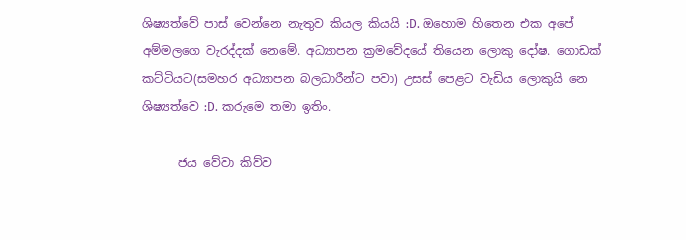ශිෂ්‍යත්වේ පාස් වෙන්නෙ නැතුව කියල කියයි :D. ඔහොම හිතෙන එක අපේ අම්මලගෙ වැරද්දක් නෙමේ. අධ්‍යාපන ක්‍රමවේදයේ තියෙන ලොකු දෝෂ. ගොඩක් කට්ටියට(සමහර අධ්‍යාපන බලධාරීන්ට පවා) උසස් පෙළට වැඩිය ලොකුයි නෙ ශිෂ්‍යත්වෙ :D. කරුමෙ තමා ඉතිං.

      ජය වේවා කිව්ව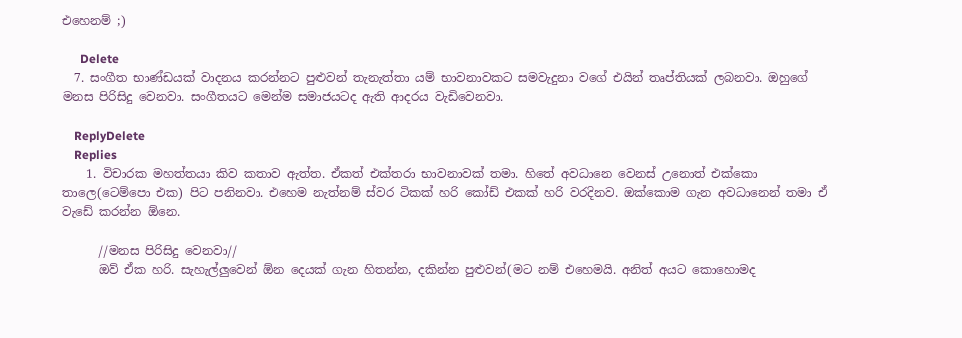එහෙනම් ;)

      Delete
  7. සංගීත භාණ්ඩයක් වාදනය කරන්නට පුළුවන් තැනැත්තා යම් භාවනාවකට සමවැදුනා වගේ එයින් තෘප්තියක් ලබනවා. ඔහුගේ මනස පිරිසිදු වෙනවා. සංගීතයට මෙන්ම සමාජයටද ඇති ආදරය වැඩිවෙනවා.

    ReplyDelete
    Replies
    1. විචාරක මහත්තයා කිව කතාව ඇත්ත. ඒකත් එක්තරා භාවනාවක් තමා. හිතේ අවධානෙ වෙනස් උනොත් එක්කො තාලෙ(ටෙම්පො එක) පිට පනිනවා. එහෙම නැත්නම් ස්වර ටිකක් හරි කෝඩ් එකක් හරි වරදිනව. ඔක්කොම ගැන අවධානෙන් තමා ඒ වැඩේ කරන්න ඕනෙ.

      //මනස පිරිසිදු වෙනවා//
      ඔව් ඒක හරි. සැහැල්ලුවෙන් ඕන දෙයක් ගැන හිතන්න, දකින්න පුළුවන්(මට නම් එහෙමයි. අනිත් අයට කොහොමද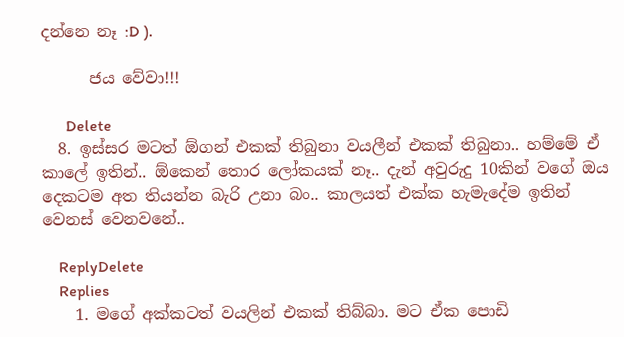දන්නෙ නෑ :D ).

      ජය වේවා!!!

      Delete
  8. ඉස්සර මටත් ඕගන් එකක් තිබුනා වයලීන් එකක් තිබුනා.. හම්මේ ඒ කාලේ ඉතින්.. ඕකෙන් තොර ලෝකයක් නෑ.. දැන් අවුරුදු 10කින් වගේ ඔය දෙකටම අත තියන්න බැරි උනා බං.. කාලයත් එක්ක හැමැදේම ඉතින් වෙනස් වෙනවනේ..

    ReplyDelete
    Replies
    1. මගේ අක්කටත් වයලින් එකක් තිබ්බා. මට ඒක පොඩි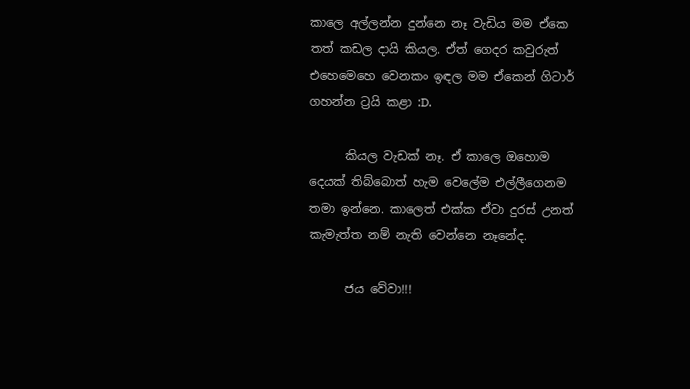කාලෙ අල්ලන්න දුන්නෙ නෑ වැඩිය මම ඒකෙ තත් කඩල දායි කියල. ඒත් ගෙදර කවුරුත් එහෙමෙහෙ වෙනකං ඉඳල මම ඒකෙන් ගිටාර් ගහන්න ට්‍රයි කළා :D.

      කියල වැඩක් නෑ. ඒ කාලෙ ඔහොම දෙයක් තිබ්බොත් හැම වෙලේම එල්ලීගෙනම තමා ඉන්නෙ. කාලෙත් එක්ක ඒවා දුරස් උනත් කැමැත්ත නම් නැති වෙන්නෙ නෑනේද.

      ජය වේවා!!!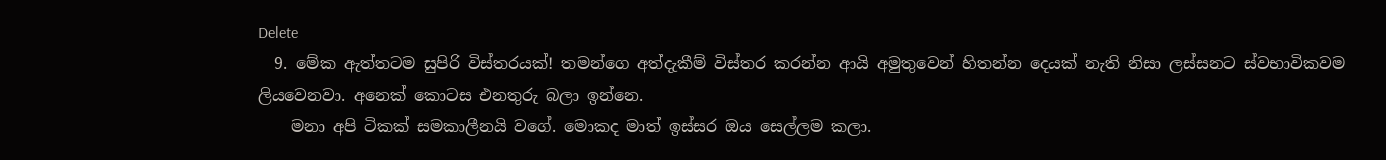Delete
  9. මේක ඇත්තටම සුපිරි විස්තරයක්! තමන්ගෙ අත්දැකීම් විස්තර කරන්න ආයි අමුතුවෙන් හිතන්න දෙයක් නැති නිසා ලස්සනට ස්වභාවිකවම ලියවෙනවා. අනෙක් කොටස එනතුරු බලා ඉන්නෙ.
    මනා අපි ටිකක් සමකාලීනයි වගේ. මොකද මාත් ඉස්සර ඔය සෙල්ලම කලා.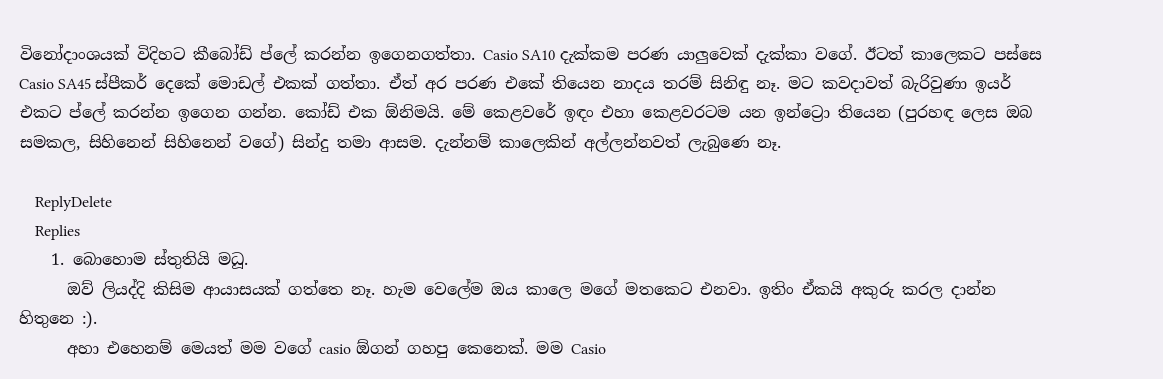විනෝදාංශයක් විදිහට කීබෝඩ් ප්ලේ කරන්න ඉගෙනගත්තා. Casio SA10 දැක්කම පරණ යාලුවෙක් දැක්කා වගේ. ඊටත් කාලෙකට පස්සෙ Casio SA45 ස්පීකර් දෙකේ මොඩල් එකක් ගත්තා. ඒත් අර පරණ එකේ තියෙන නාදය තරම් සිනිඳු නෑ. මට කවදාවත් බැරිවුණා ඉයර් එකට ප්ලේ කරන්න ඉගෙන ගන්න. කෝඩ් එක ඕනිමයි. මේ කෙළවරේ ඉඳං එහා කෙළවරටම යන ඉන්ට්‍රො තියෙන (පුරහඳ ලෙස ඔබ සමකල, සිහිනෙන් සිහිනෙන් වගේ) සින්දු තමා ආසම. දැන්නම් කාලෙකින් අල්ලන්නවත් ලැබුණෙ නෑ.

    ReplyDelete
    Replies
    1. බොහොම ස්තුතියි මධූ.
      ඔව් ලියද්දි කිසිම ආයාසයක් ගත්තෙ නෑ. හැම වෙලේම ඔය කාලෙ මගේ මතකෙට එනවා. ඉතිං ඒකයි අකුරු කරල දාන්න හිතුනෙ :).
      අහා එහෙනම් මෙයත් මම වගේ casio ඕගන් ගහපු කෙනෙක්. මම Casio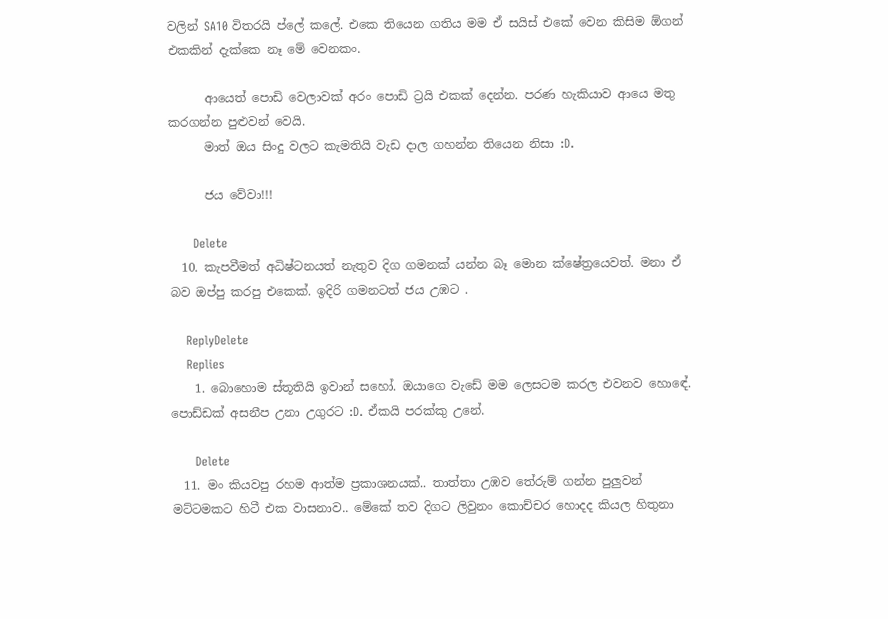වලින් SA10 විතරයි ප්ලේ කලේ. එකෙ තියෙන ගතිය මම ඒ සයිස් එකේ වෙන කිසිම ඕගන් එකකින් දැක්කෙ නෑ මේ වෙනකං.

      ආයෙත් පොඩි වෙලාවක් අරං පොඩි ට්‍රයි එකක් දෙන්න. පරණ හැකියාව ආයෙ මතු කරගන්න පුළුවන් වෙයි.
      මාත් ඔය සිංදු වලට කැමතියි වැඩ දාල ගහන්න තියෙන නිසා :D.

      ජය වේවා!!!

      Delete
  10. කැපවීමත් අධිෂ්ටනයත් නැතුව දිග ගමනක් යන්න බෑ මොන ක්ෂේත්‍රයෙවත්. මනා ඒ බව ඔප්පු කරපු එකෙක්. ඉදිරි ගමනටත් ජය උඹට .

    ReplyDelete
    Replies
    1. බොහොම ස්තූතියි ඉවාන් සහෝ. ඔයාගෙ වැඩේ මම ලෙසටම කරල එවනව හොඳේ. පොඩ්ඩක් අසනීප උනා උගුරට :D. ඒකයි පරක්කු උනේ.

      Delete
  11. මං කියවපු රහම ආත්ම ප්‍රකාශනයක්.. තාත්තා උඹව තේරුම් ගන්න පුලුවන් මට්ටමකට හිටී එක වාසනාව.. මේකේ තව දිගට ලිවුනං කොච්චර හොදද කියල හිතුනා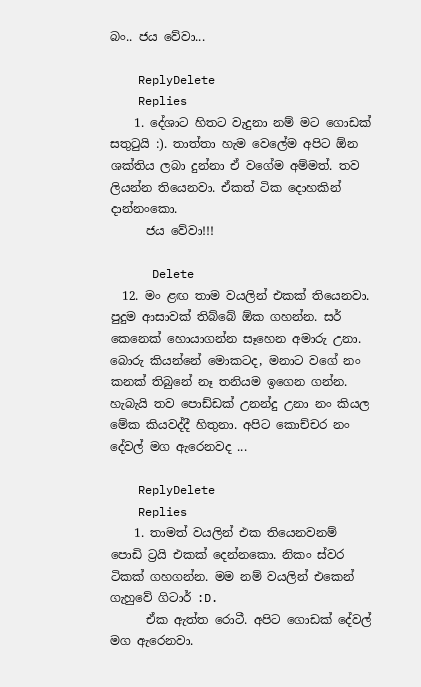බං.. ජය වේවා...

    ReplyDelete
    Replies
    1. දේශාට හිතට වැදුනා නම් මට ගොඩක් සතුටුයි :). තාත්තා හැම වෙලේම අපිට ඕන ශක්තිය ලබා දුන්නා ඒ වගේම අම්මත්. තව ලියන්න තියෙනවා. ඒකත් ටික දොහකින් දාන්නංකො.
      ජය වේවා!!!

      Delete
  12. මං ළඟ තාම වයලින් එකක් තියෙනවා. පුදුම ආසාවක් තිබ්බේ ඕක ගහන්න. සර් කෙනෙක් හොයාගන්න සෑහෙන අමාරු උනා. බොරු කියන්නේ මොකටද, මනාට වගේ නං කනක් තිබුනේ නෑ තනියම ඉගෙන ගන්න. හැබැයි තව පොඩ්ඩක් උනන්දු උනා නං කියල මේක කියවද්දී හිතුනා. අපිට කොච්චර නං දේවල් මග ඇරෙනවද ...

    ReplyDelete
    Replies
    1. තාමත් වයලින් එක තියෙනවනම් පොඩි ට්‍රයි එකක් දෙන්නකො. නිකං ස්වර ටිකක් ගහගන්න. මම නම් වයලින් එකෙන් ගැහුවේ ගිටාර් :D.
      ඒක ඇත්ත රොටී. අපිට ගොඩක් දේවල් මග ඇරෙනවා.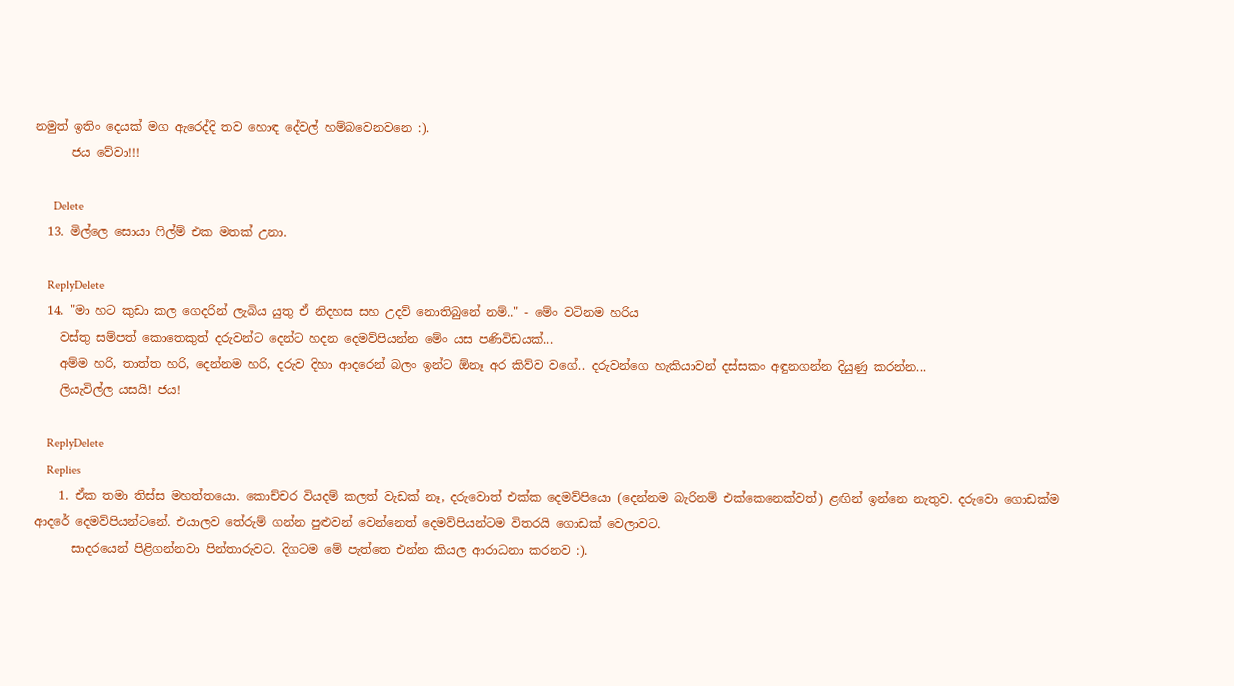නමුත් ඉතිං දෙයක් මග ඇරෙද්දි තව හොඳ දේවල් හම්බවෙනවනෙ :).
      ජය වේවා!!!

      Delete
  13. මිල්ලෙ සොයා ෆිල්ම් එක මතක් උනා.

    ReplyDelete
  14. "මා හට කුඩා කල ගෙදරින් ලැබිය යුතු ඒ නිදහස සහ උදව් නොතිබුනේ නම්.." - මේං වටිනම හරිය
    වස්තු සම්පත් කොතෙකුත් දරුවන්ට දෙන්ට හදන දෙමව්පියන්න මේං යස පණිවිඩයක්...
    අම්ම හරි, තාත්ත හරි, දෙන්නම හරි, දරුව දිහා ආදරෙන් බලං ඉන්ට ඕනෑ අර කිව්ව වගේ.. දරුවන්ගෙ හැකියාවන් දස්සකං අඳුනගන්න දියුණු කරන්න...
    ලියැවිල්ල යසයි! ජය!

    ReplyDelete
    Replies
    1. ඒක තමා තිස්ස මහත්තයො. කොච්චර වියදම් කලත් වැඩක් නෑ, දරුවොත් එක්ක දෙමව්පියො (දෙන්නම බැරිනම් එක්කෙනෙක්වත්) ළඟින් ඉන්නෙ නැතුව. දරුවො ගොඩක්ම ආදරේ දෙමව්පියන්ටනේ. එයාලව තේරුම් ගන්න පුළුවන් වෙන්නෙත් දෙමව්පියන්ටම විතරයි ගොඩක් වෙලාවට.
      සාදරයෙන් පිළිගන්නවා පින්තාරුවට. දිගටම මේ පැත්තෙ එන්න කියල ආරාධනා කරනව :).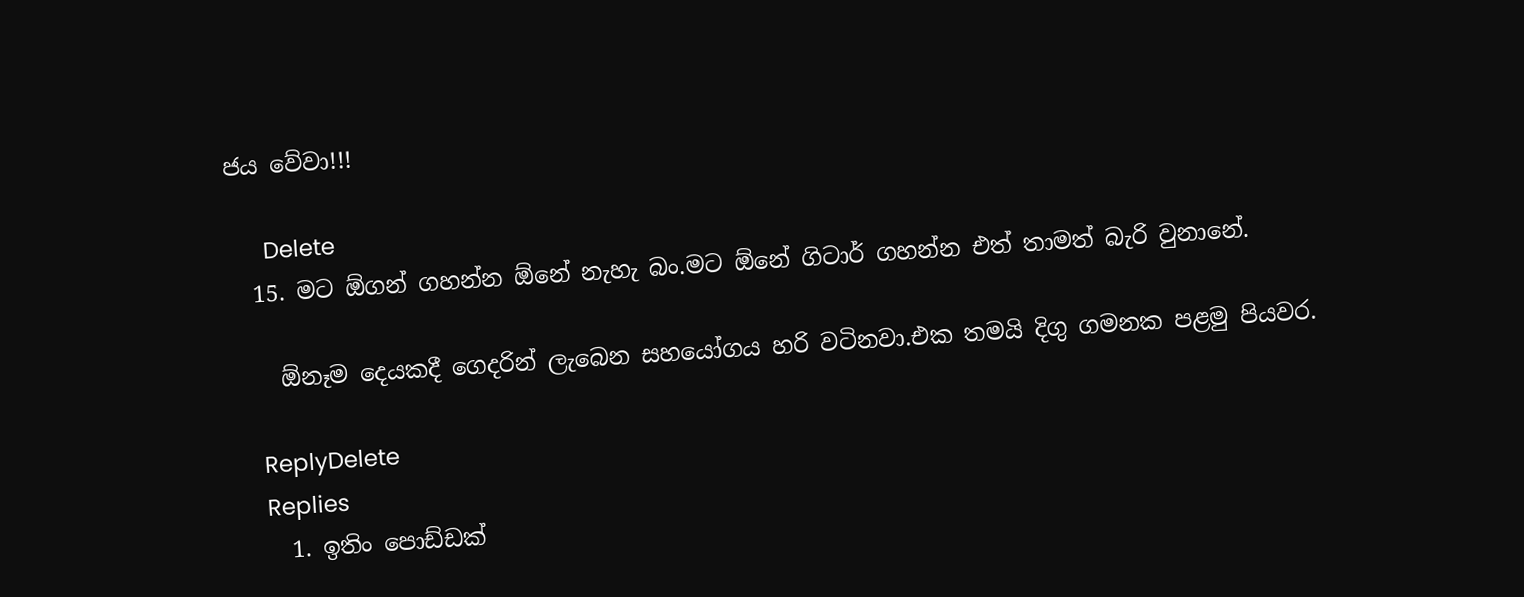ජය වේවා!!!

      Delete
  15. මට ඕගන් ගහන්න ඕනේ නැහැ බං.මට ඕනේ ගිටාර් ගහන්න එත් තාමත් බැරි වුනානේ.

    ඕනෑම දෙයකදී ගෙදරින් ලැබෙන සහයෝගය හරි වටිනවා.එක තමයි දිගු ගමනක පළමු පියවර.

    ReplyDelete
    Replies
    1. ඉතිං පොඩ්ඩක්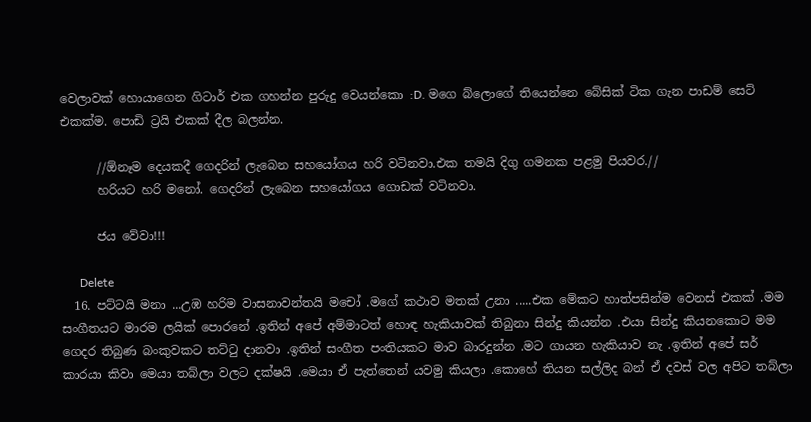වෙලාවක් හොයාගෙන ගිටාර් එක ගහන්න පුරුදු වෙයන්කො :D. මගෙ බ්ලොගේ තියෙන්නෙ බේසික් ටික ගැන පාඩම් සෙට් එකක්ම. පොඩි ට්‍රයි එකක් දීල බලන්න.

      //ඕනෑම දෙයකදී ගෙදරින් ලැබෙන සහයෝගය හරි වටිනවා.එක තමයි දිගු ගමනක පළමු පියවර.//
      හරියට හරි මනෝ. ගෙදරින් ලැබෙන සහයෝගය ගොඩක් වටිනවා.

      ජය වේවා!!!

      Delete
  16. පට්ටයි මනා ...උඹ හරිම වාසනාවන්තයි මචෝ .මගේ කථාව මතක් උනා .....එක මේකට හාත්පසින්ම වෙනස් එකක් .මම සංගීතයට මාරම ලයික් පොරනේ .ඉතින් අපේ අම්මාටත් හොඳ හැකියාවක් තිබුනා සින්දු කියන්න .එයා සින්දු කියනකොට මම ගෙදර තිබුණ බංකුවකට තට්ටු දානවා .ඉතින් සංගීත පංතියකට මාව බාරදුන්න .මට ගායන හැකියාව නැ .ඉතින් අපේ සර් කාරයා කිවා මෙයා තබ්ලා වලට දක්ෂයි .මෙයා ඒ පැත්තෙන් යවමු කියලා .කොහේ තියන සල්ලිද බන් ඒ දවස් වල අපිට තබ්ලා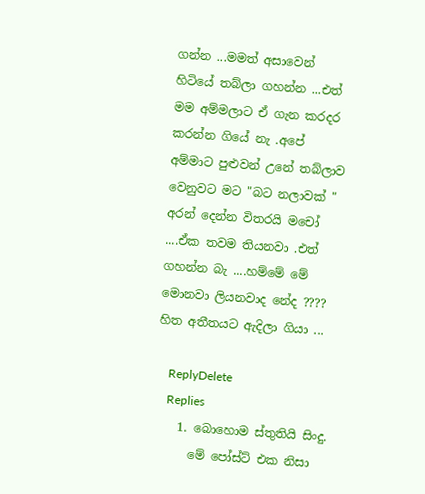ගන්න ...මමත් අසාවෙන් හිටියේ තබ්ලා ගහන්න ...එත් මම අම්මලාට ඒ ගැන කරදර කරන්න ගියේ නැ .අපේ අම්මාට පුළුවන් උනේ තබ්ලාව වෙනුවට මට "බට නලාවක් " අරන් දෙන්න විතරයි මචෝ ....ඒක තවම තියනවා .එත් ගහන්න බැ ....හම්මේ මේ මොනවා ලියනවාද නේද ???? හිත අතීතයට ඇදිලා ගියා ...

    ReplyDelete
    Replies
    1. බොහොම ස්තුතියි සිංදු.
      මේ පෝස්ට් එක නිසා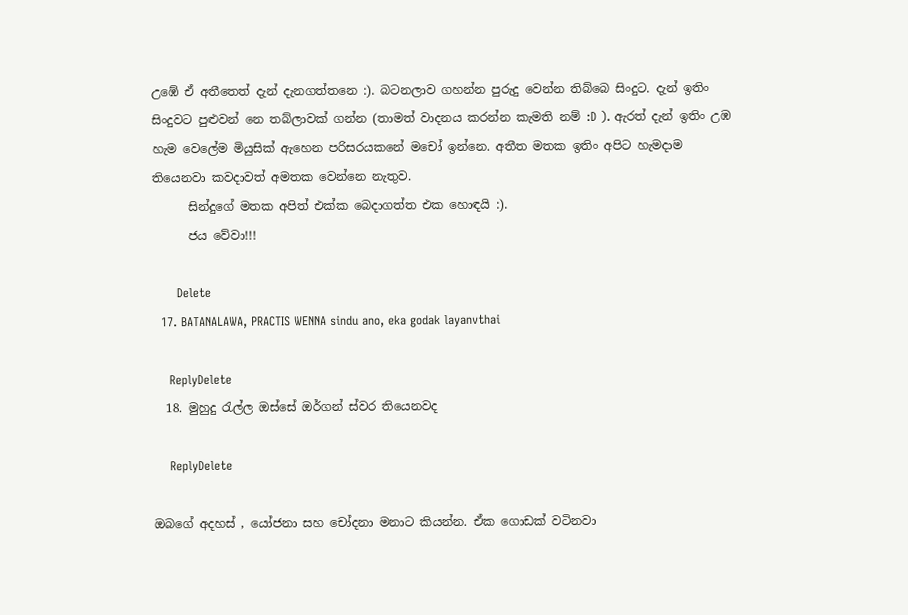උඹේ ඒ අතීතෙත් දැන් දැනගත්තනෙ :). බටනලාව ගහන්න පුරුදු වෙන්න තිබ්බෙ සිංදුට. දැන් ඉතිං සිංදුවට පුළුවන් නෙ තබ්ලාවක් ගන්න (තාමත් වාදනය කරන්න කැමති නම් :D ). ඇරත් දැන් ඉතිං උඹ හැම වෙලේම මියුසික් ඇහෙන පරිසරයකනේ මචෝ ඉන්නෙ. අතීත මතක ඉතිං අපිට හැමදාම තියෙනවා කවදාවත් අමතක වෙන්නෙ නැතුව.
      සින්දුගේ මතක අපිත් එක්ක බෙදාගත්ත එක හොඳයි :).
      ජය වේවා!!!

      Delete
  17. BATANALAWA, PRACTIS WENNA sindu ano, eka godak layanvthai

    ReplyDelete
  18. මුහුදු රැල්ල ඔස්සේ ඔර්ගන් ස්වර තියෙනවද

    ReplyDelete

ඔබගේ අදහස් , යෝජනා සහ චෝදනා මනාට කියන්න. ඒක ගොඩක් වටිනවා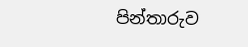පින්තාරුව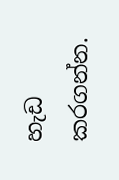හැඩ කරගන්න.